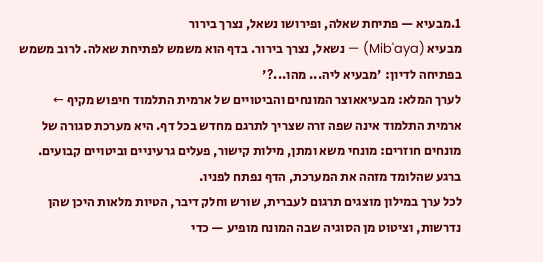1.מבעיא — פתיחת שאלה, ופירושו נשאל, נצרך בירור
מבעיא (Mib'aya) — נשאל, נצרך בירור. בדף הוא משמש לפתיחת שאלה. לרוב משמש בפתיחה לדיון: 'מבעיא ליה... מהו...?'
לערך המלא: מבעיאאוצר המונחים והביטויים של ארמית התלמוד חיפוש מקיף ←
ארמית התלמוד אינה שפה זרה שצריך לתרגם מחדש בכל דף. היא מערכת סגורה של מונחים חוזרים: מונחי משא ומתן, מילות קישור, פעלים גרעיניים וביטויים קבועים. ברגע שהלומד מזהה את המערכת, הדף נפתח לפניו.
לכל ערך במילון מוצגים תרגום לעברית, שורש וחלק דיבר, הטיות מלאות היכן שהן נדרשות, וציטוט מן הסוגיה שבה המונח מופיע — כדי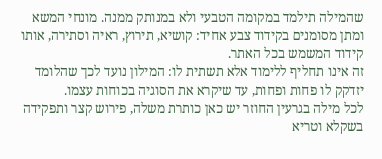שהמילה תילמד במקומה הטבעי ולא במנותק ממנה. מונחי המשא ומתן מסומנים בקידוד צבע אחיד: קושיא, תירוץ, ראיה וסתירה, אותו קידוד המשמש בכל האתר.
זה אינו תחליף ללימוד אלא תשתית לו: המילון נועד לכך שהלומד יזדקק לו פחות ופחות, עד שיקרא את הסוגיה בכוחות עצמו.
לכל מילה בגרעין החוזר יש כאן כותרת משלה, פירוש קצר ותפקידה בשקלא וטריא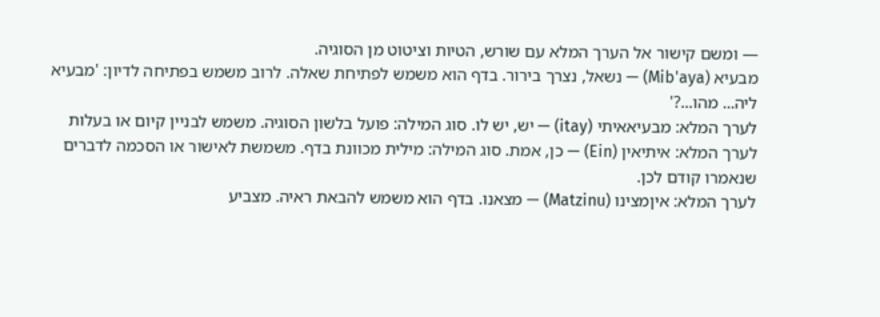— ומשם קישור אל הערך המלא עם שורש, הטיות וציטוט מן הסוגיה.
מבעיא (Mib'aya) — נשאל, נצרך בירור. בדף הוא משמש לפתיחת שאלה. לרוב משמש בפתיחה לדיון: 'מבעיא ליה... מהו...?'
לערך המלא: מבעיאאיתי (itay) — יש, יש לו. סוג המילה: פועל בלשון הסוגיה. משמש לבניין קיום או בעלות
לערך המלא: איתיאין (Ein) — כן, אמת. סוג המילה: מילית מכוונת בדף. משמשת לאישור או הסכמה לדברים שנאמרו קודם לכן.
לערך המלא: איןמצינו (Matzinu) — מצאנו. בדף הוא משמש להבאת ראיה. מצביע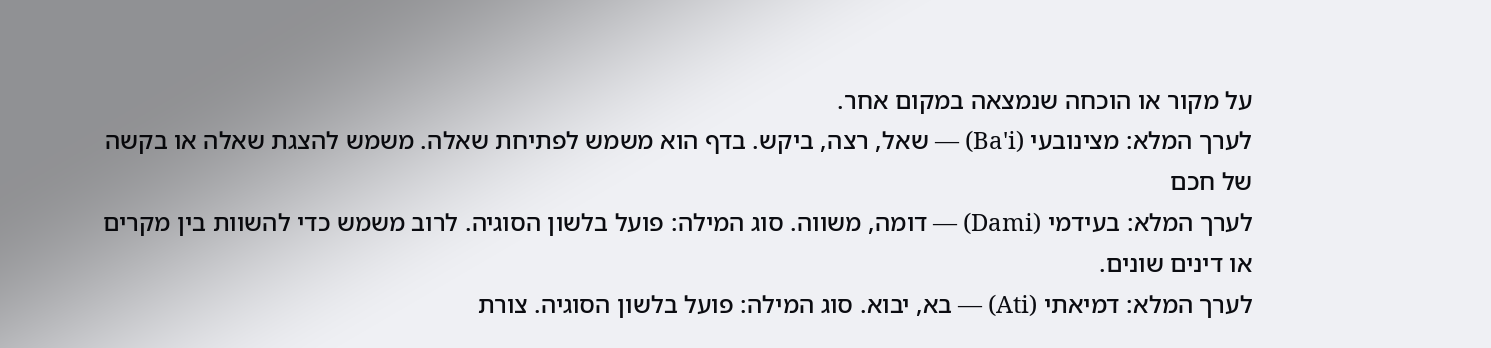על מקור או הוכחה שנמצאה במקום אחר.
לערך המלא: מצינובעי (Ba'i) — שאל, רצה, ביקש. בדף הוא משמש לפתיחת שאלה. משמש להצגת שאלה או בקשה של חכם
לערך המלא: בעידמי (Dami) — דומה, משווה. סוג המילה: פועל בלשון הסוגיה. לרוב משמש כדי להשוות בין מקרים או דינים שונים.
לערך המלא: דמיאתי (Ati) — בא, יבוא. סוג המילה: פועל בלשון הסוגיה. צורת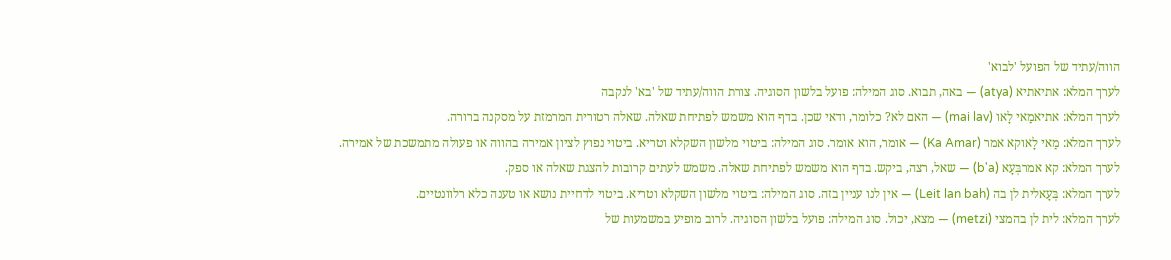הווה/עתיד של הפועל 'לבוא'
לערך המלא: אתיאתיא (atya) — באה, תבוא. סוג המילה: פועל בלשון הסוגיה. צורת הווה/עתיד של 'בא' לנקבה
לערך המלא: אתיאמַאי לָאו (mai lav) — האם לא? כלומר, ודאי שכן. בדף הוא משמש לפתיחת שאלה. שאלה רטורית המרמזת על מסקנה ברורה.
לערך המלא: מַאי לָאוקא אמר (Ka Amar) — אומר, הוא אומר. סוג המילה: ביטוי מלשון השקלא וטריא. ביטוי נפוץ לציון אמירה בהווה או פעולה מתמשכת של אמירה.
לערך המלא: קא אמרבְּעָא (b'a) — שאל, רצה, ביקש. בדף הוא משמש לפתיחת שאלה. משמש לעתים קרובות להצגת שאלה או ספק.
לערך המלא: בְּעָאלית לן בה (Leit lan bah) — אין לנו עניין בזה. סוג המילה: ביטוי מלשון השקלא וטריא. ביטוי לדחיית נושא או טענה כלא רלוונטיים.
לערך המלא: לית לן בהמצי (metzi) — מצא, יכול. סוג המילה: פועל בלשון הסוגיה. לרוב מופיע במשמעות של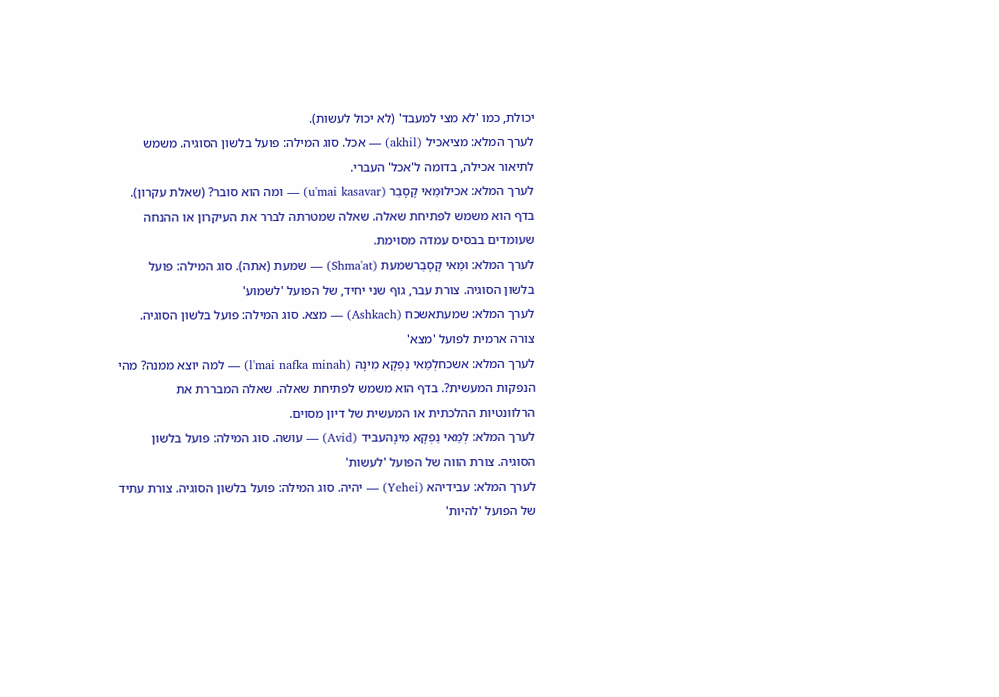יכולת, כמו 'לא מצי למעבד' (לא יכול לעשות).
לערך המלא: מציאכיל (akhil) — אכל. סוג המילה: פועל בלשון הסוגיה. משמש לתיאור אכילה, בדומה ל'אכל' העברי.
לערך המלא: אכילוּמַאי קָסָבַר (u'mai kasavar) — ומה הוא סובר? (שאלת עקרון). בדף הוא משמש לפתיחת שאלה. שאלה שמטרתה לברר את העיקרון או ההנחה שעומדים בבסיס עמדה מסוימת.
לערך המלא: וּמַאי קָסָבַרשמעת (Shma'at) — שמעת (אתה). סוג המילה: פועל בלשון הסוגיה. צורת עבר, גוף שני יחיד, של הפועל 'לשמוע'
לערך המלא: שמעתאשכח (Ashkach) — מצא. סוג המילה: פועל בלשון הסוגיה. צורה ארמית לפועל 'מצא'
לערך המלא: אשכחלְמַאי נַפְקָא מִינָהּ (l'mai nafka minah) — למה יוצא ממנה? מהי הנפקות המעשית?. בדף הוא משמש לפתיחת שאלה. שאלה המבררת את הרלוונטיות ההלכתית או המעשית של דיון מסוים.
לערך המלא: לְמַאי נַפְקָא מִינָהּעביד (Avid) — עושה. סוג המילה: פועל בלשון הסוגיה. צורת הווה של הפועל 'לעשות'
לערך המלא: עבידיהא (Yehei) — יהיה. סוג המילה: פועל בלשון הסוגיה. צורת עתיד של הפועל 'להיות'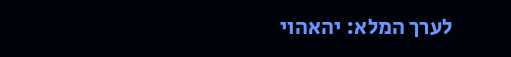לערך המלא: יהאהוי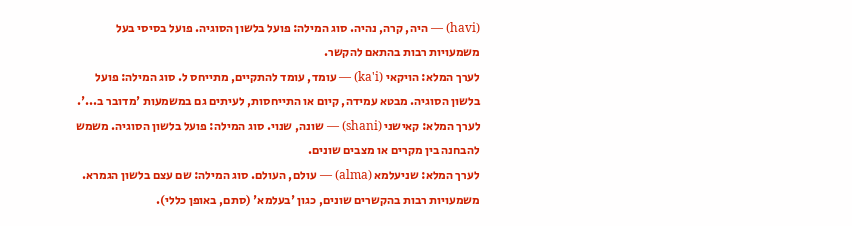(havi) — היה, קרה, נהיה. סוג המילה: פועל בלשון הסוגיה. פועל בסיסי בעל משמעויות רבות בהתאם להקשר.
לערך המלא: הויקאי (ka'i) — עומד, עומד להתקיים, מתייחס ל. סוג המילה: פועל בלשון הסוגיה. מבטא עמידה, קיום או התייחסות, לעיתים גם במשמעות 'מדובר ב...'.
לערך המלא: קאישני (shani) — שונה, שנוי. סוג המילה: פועל בלשון הסוגיה. משמש להבחנה בין מקרים או מצבים שונים.
לערך המלא: שניעלמא (alma) — עולם, העולם. סוג המילה: שם עצם בלשון הגמרא. משמעויות רבות בהקשרים שונים, כגון 'בעלמא' (סתם, באופן כללי).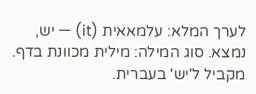לערך המלא: עלמאאית (it) — יש, נמצא. סוג המילה: מילית מכוונת בדף. מקביל ל'יש' בעברית.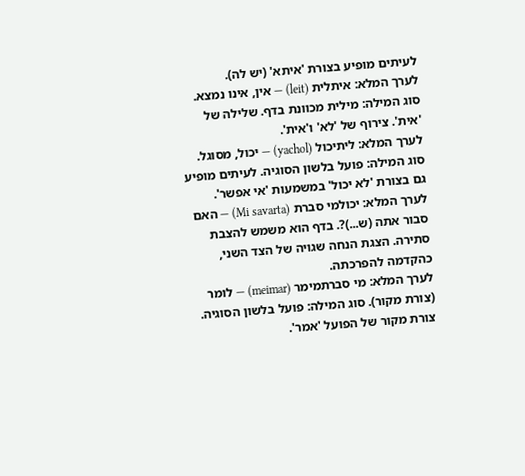לעיתים מופיע בצורת 'איתא' (יש לה).
לערך המלא: איתלית (leit) — אין, אינו נמצא. סוג המילה: מילית מכוונת בדף. שלילה של 'אית'. צירוף של 'לא' ו'אית'.
לערך המלא: ליתיכול (yachol) — יכול, מסוגל. סוג המילה: פועל בלשון הסוגיה. לעיתים מופיע גם בצורת 'לא יכול' במשמעות 'אי אפשר'.
לערך המלא: יכולמי סברת (Mi savarta) — האם סבור אתה (ש...)?. בדף הוא משמש להצבת סתירה. הצגת הנחה שגויה של הצד השני, כהקדמה להפרכתה.
לערך המלא: מי סברתמימר (meimar) — לומר (צורת מקור). סוג המילה: פועל בלשון הסוגיה. צורת מקור של הפועל 'אמר'.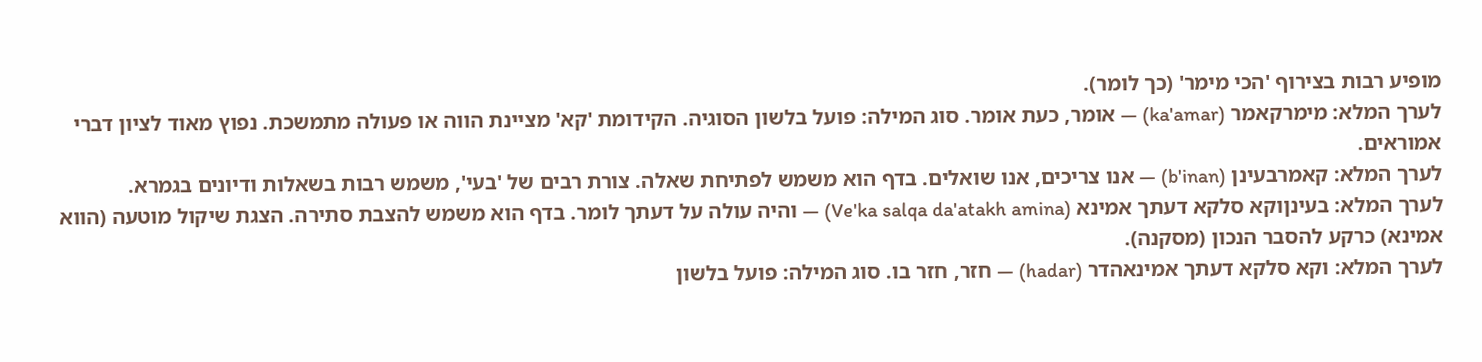מופיע רבות בצירוף 'הכי מימר' (כך לומר).
לערך המלא: מימרקאמר (ka'amar) — אומר, כעת אומר. סוג המילה: פועל בלשון הסוגיה. הקידומת 'קא' מציינת הווה או פעולה מתמשכת. נפוץ מאוד לציון דברי אמוראים.
לערך המלא: קאמרבעינן (b'inan) — אנו צריכים, אנו שואלים. בדף הוא משמש לפתיחת שאלה. צורת רבים של 'בעי', משמש רבות בשאלות ודיונים בגמרא.
לערך המלא: בעינןוקא סלקא דעתך אמינא (Ve'ka salqa da'atakh amina) — והיה עולה על דעתך לומר. בדף הוא משמש להצבת סתירה. הצגת שיקול מוטעה (הווא אמינא) כרקע להסבר הנכון (מסקנה).
לערך המלא: וקא סלקא דעתך אמינאהדר (hadar) — חזר, חזר בו. סוג המילה: פועל בלשון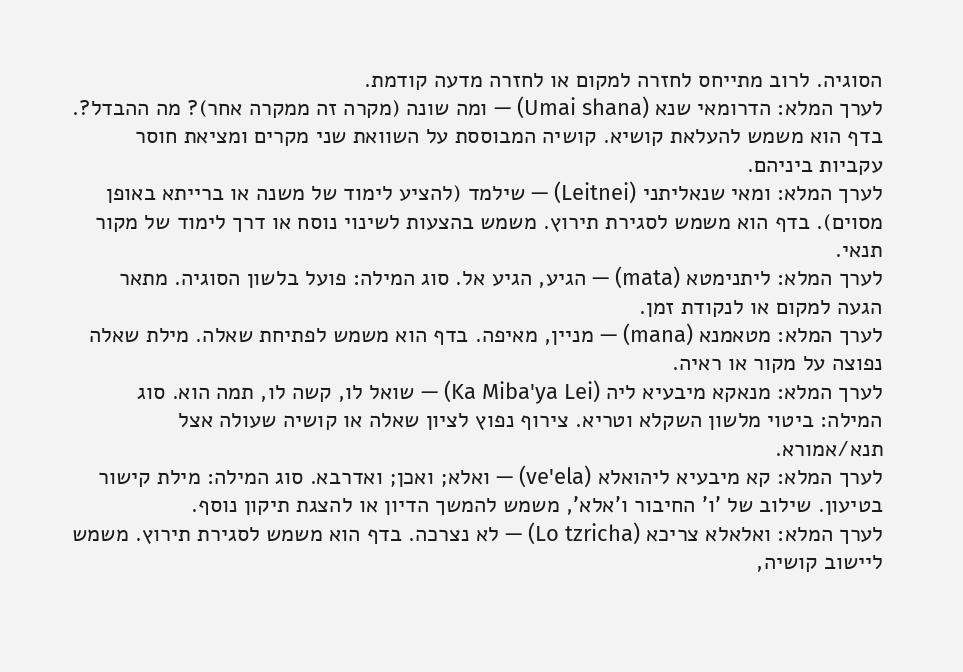הסוגיה. לרוב מתייחס לחזרה למקום או לחזרה מדעה קודמת.
לערך המלא: הדרומאי שנא (Umai shana) — ומה שונה (מקרה זה ממקרה אחר)? מה ההבדל?. בדף הוא משמש להעלאת קושיא. קושיה המבוססת על השוואת שני מקרים ומציאת חוסר עקביות ביניהם.
לערך המלא: ומאי שנאליתני (Leitnei) — שילמד (להציע לימוד של משנה או ברייתא באופן מסוים). בדף הוא משמש לסגירת תירוץ. משמש בהצעות לשינוי נוסח או דרך לימוד של מקור תנאי.
לערך המלא: ליתנימטא (mata) — הגיע, הגיע אל. סוג המילה: פועל בלשון הסוגיה. מתאר הגעה למקום או לנקודת זמן.
לערך המלא: מטאמנא (mana) — מניין, מאיפה. בדף הוא משמש לפתיחת שאלה. מילת שאלה נפוצה על מקור או ראיה.
לערך המלא: מנאקא מיבעיא ליה (Ka Miba'ya Lei) — שואל לו, קשה לו, תמה הוא. סוג המילה: ביטוי מלשון השקלא וטריא. צירוף נפוץ לציון שאלה או קושיה שעולה אצל תנא/אמורא.
לערך המלא: קא מיבעיא ליהואלא (ve'ela) — ואלא; ואכן; ואדרבא. סוג המילה: מילת קישור בטיעון. שילוב של 'ו' החיבור ו'אלא', משמש להמשך הדיון או להצגת תיקון נוסף.
לערך המלא: ואלאלא צריכא (Lo tzricha) — לא נצרכה. בדף הוא משמש לסגירת תירוץ. משמש ליישוב קושיה,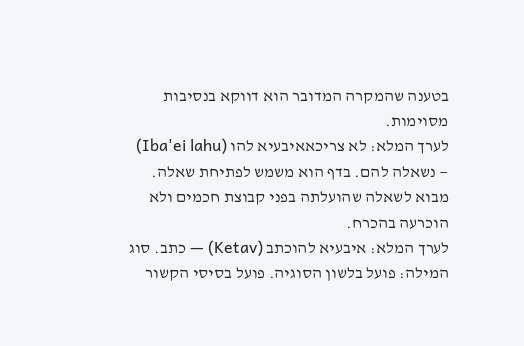בטענה שהמקרה המדובר הוא דווקא בנסיבות מסוימות.
לערך המלא: לא צריכאאיבעיא להו (Iba'ei lahu) — נשאלה להם. בדף הוא משמש לפתיחת שאלה. מבוא לשאלה שהועלתה בפני קבוצת חכמים ולא הוכרעה בהכרח.
לערך המלא: איבעיא להוכתב (Ketav) — כתב. סוג המילה: פועל בלשון הסוגיה. פועל בסיסי הקשור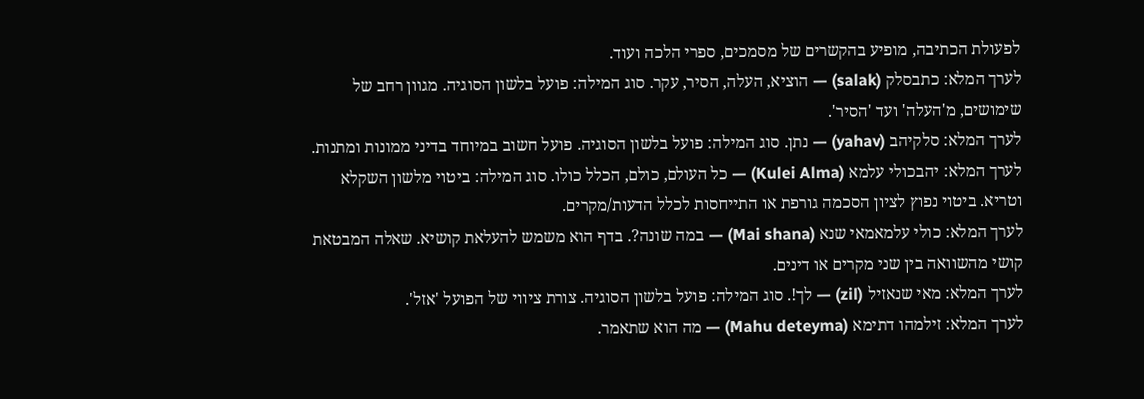לפעולת הכתיבה, מופיע בהקשרים של מסמכים, ספרי הלכה ועוד.
לערך המלא: כתבסלק (salak) — הוציא, העלה, הסיר, עקר. סוג המילה: פועל בלשון הסוגיה. מגוון רחב של שימושים, מ'העלה' ועד 'הסיר'.
לערך המלא: סלקיהב (yahav) — נתן. סוג המילה: פועל בלשון הסוגיה. פועל חשוב במיוחד בדיני ממונות ומתנות.
לערך המלא: יהבכולי עלמא (Kulei Alma) — כל העולם, כולם, הכלל כולו. סוג המילה: ביטוי מלשון השקלא וטריא. ביטוי נפוץ לציון הסכמה גורפת או התייחסות לכלל הדעות/מקרים.
לערך המלא: כולי עלמאמאי שנא (Mai shana) — במה שונה?. בדף הוא משמש להעלאת קושיא. שאלה המבטאת קושי מהשוואה בין שני מקרים או דינים.
לערך המלא: מאי שנאזיל (zil) — לך!. סוג המילה: פועל בלשון הסוגיה. צורת ציווי של הפועל 'אזל'.
לערך המלא: זילמהו דתימא (Mahu deteyma) — מה הוא שתאמר.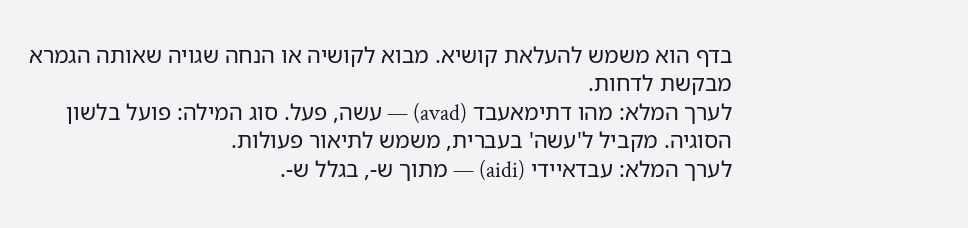בדף הוא משמש להעלאת קושיא. מבוא לקושיה או הנחה שגויה שאותה הגמרא מבקשת לדחות.
לערך המלא: מהו דתימאעבד (avad) — עשה, פעל. סוג המילה: פועל בלשון הסוגיה. מקביל ל'עשה' בעברית, משמש לתיאור פעולות.
לערך המלא: עבדאיידי (aidi) — מתוך ש-, בגלל ש-.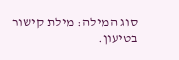סוג המילה: מילת קישור בטיעון.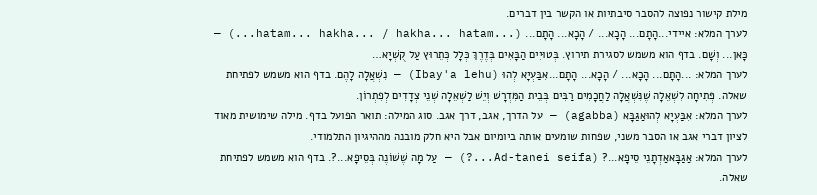מילת קישור נפוצה להסבר סיבתיות או הקשר בין דברים.
לערך המלא: איידי...הָתָם... הָכָא... / הָכָא... הָתָם... (...hatam... hakha... / hakha... hatam...) — כָּאן... וְשָׁם. בדף הוא משמש לסגירת תירוץ. בְּטוּיִים הַבָּאִים בְּדֶרֶךְ כְּלָל כְּתֵרוּץ עַל קֻשְׁיָא…
לערך המלא: ...הָתָם... הָכָא... / הָכָא... הָתָם...אִבַּעְיָא לְהוּ (Ibay'a lehu) — נִשְׁאֲלָה לָהֶם. בדף הוא משמש לפתיחת שאלה. פְּתִיחָה לִשְׁאֵלָה שֶׁנִּשְׁאֲלָה לַחֲכָמִים רַבִּים בְּבֵית הַמִּדְרָשׁ וְיֵשׁ לַשְׁאֵלָה שְׁנֵי צְדָדִים לְפִתְרוֹן.
לערך המלא: אִבַּעְיָא לְהוּאַגַּבָּא (agabba) — על הדרך, אגב, דרך אגב. סוג המילה: תואר הפועל בדף. מילה שימושית מאוד לציון דברי אגב או הסבר משני, שפחות שומעים אותה ביומיום אבל היא חלק מובנה מההיגיון התלמודי.
לערך המלא: אַגַּבָּאאַדְתָנֵי סֵיפָא...? (Ad-tanei seifa...?) — עַל מָה שֶׁשׁוֹנֶה בְּסֵיפָא...?. בדף הוא משמש לפתיחת שאלה.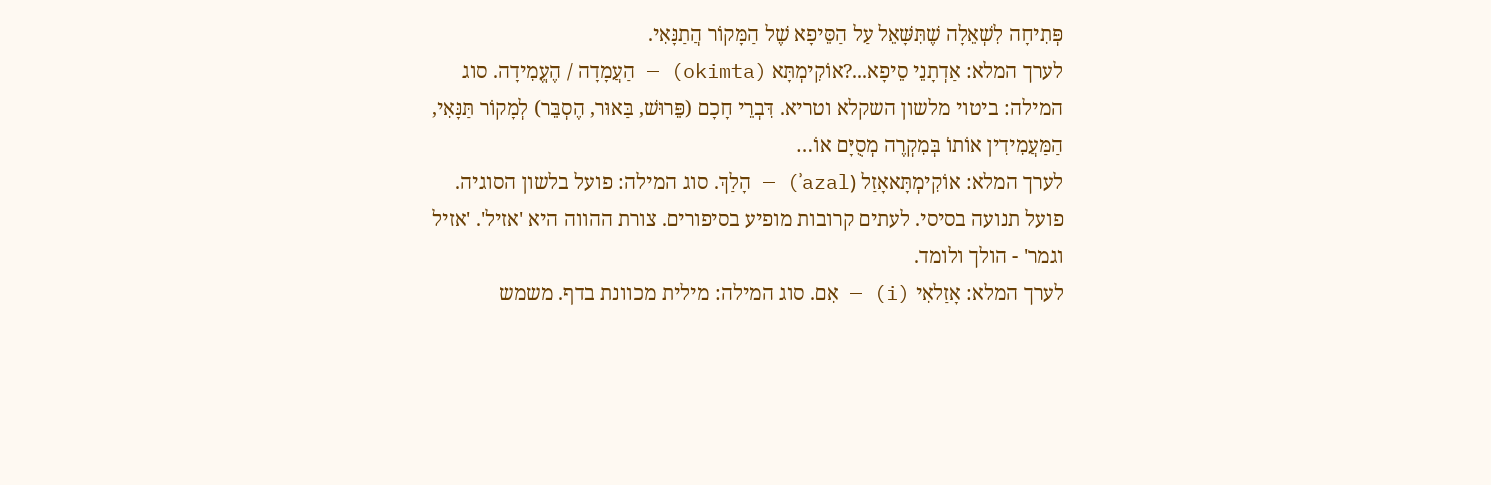פְּתִיחָה לִשְׁאֵלָה שֶׁתִּשָּׁאֵל עַל הַסֵּיפָא שֶׁל הַמָּקוֹר הֲתַנָּאִי.
לערך המלא: אַדְתָנֵי סֵיפָא...?אוֹקִימְתָּא (okimta) — הַעֲמָדָה / הֶעֱמִידָה. סוג המילה: ביטוי מלשון השקלא וטריא. דִּבְרֵי חָכָם (פֵּרוּשׁ, בַּאוּר, הֶסְבֵּר) לְמָקוֹר תַּנָּאִי, הַמַּעֲמִידִין אוֹתוֹ בְּמִקְרֶה מְסֻיָּם אוֹ…
לערך המלא: אוֹקִימְתָּאאָזַל (ʾazal) — הָלַךְ. סוג המילה: פועל בלשון הסוגיה. פועל תנועה בסיסי. לעתים קרובות מופיע בסיפורים. צורת ההווה היא 'אזיל'. 'אזיל וגמר' - הולך ולומד.
לערך המלא: אָזַלאִי (i) — אִם. סוג המילה: מילית מכוונת בדף. משמש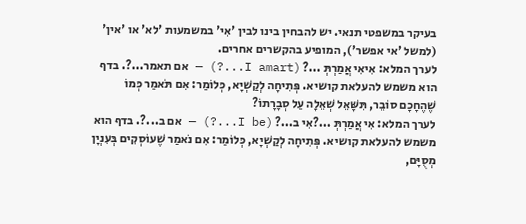בעיקר במשפטי תנאי. יש להבחין בינו לבין 'אִי' במשמעות 'לא' או 'אין' (למשל 'אי אפשר'), המופיע בהקשרים אחרים.
לערך המלא: אִיאִי אֲמַרְתְּ ...? (I amart...?) — אם תאמר...?. בדף הוא משמש להעלאת קושיא. פְּתִיחָה לְקַשְׁיָא, כְּלוֹמַר: אִם תֹּאמַר כְּמוֹ שֶׁהֶחָכָם סוֹבֵר, תִּשָּׁאֵל שְׁאֵלָה עַל סְבָרָתוֹ?
לערך המלא: אִי אֲמַרְתְּ ...?אִי ב...? (I be...?) — אם ב...?. בדף הוא משמש להעלאת קושיא. פְּתִיחָה לְקַשְׁיָא, כְּלוֹמַר: אִם נֹאמַר שֶׁעוֹסְקִים בְּעִנְיָן מְסֻיָּם,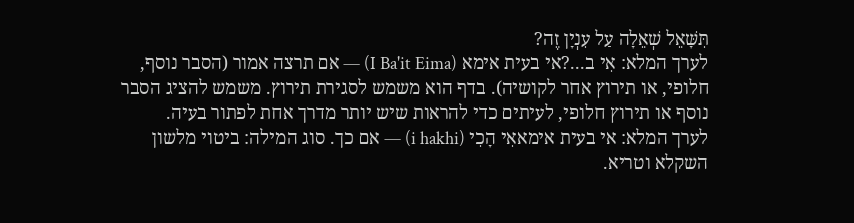תִּשָּׁאֵל שְׁאֵלָה עַל עִנְיָן זֶה?
לערך המלא: אִי ב...?אי בעית אימא (I Ba'it Eima) — אם תרצה אמור (הסבר נוסף, חלופי, או תירוץ אחר לקושיה). בדף הוא משמש לסגירת תירוץ. משמש להציג הסבר נוסף או תירוץ חלופי, לעיתים כדי להראות שיש יותר מדרך אחת לפתור בעיה.
לערך המלא: אי בעית אימאאִי הָכִי (i hakhi) — אם כך. סוג המילה: ביטוי מלשון השקלא וטריא.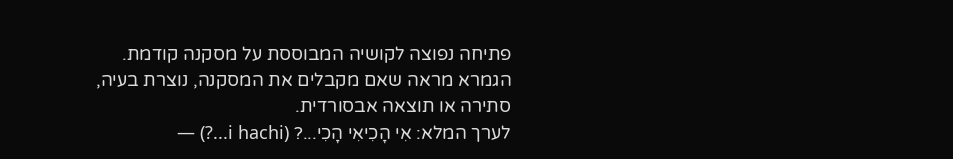פתיחה נפוצה לקושיה המבוססת על מסקנה קודמת. הגמרא מראה שאם מקבלים את המסקנה, נוצרת בעיה, סתירה או תוצאה אבסורדית.
לערך המלא: אִי הָכִיאִי הָכִי...? (i hachi...?) —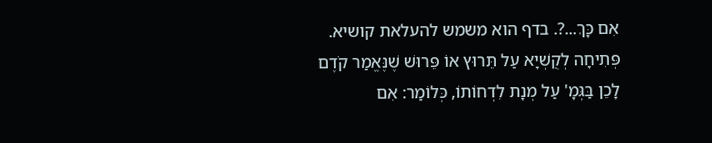אִם כָּךְ...?. בדף הוא משמש להעלאת קושיא. פְּתִיחָה לְקֻשְׁיָא עַל תֵּרוּץ אוֹ פֵּרוּשׁ שֶׁנֶּאֱמַר קֹדֶם לָכֵן בַּגְּמָ' עַל מְנָת לִדְחוֹתוֹ, כְּלוֹמַר: אִם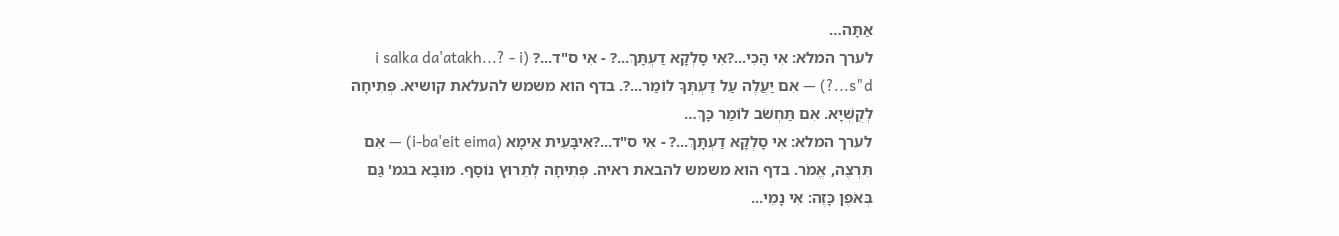אַתָּה…
לערך המלא: אִי הָכִי...?אִי סָלְקָא דַעְתָּךְ...? - אִי ס"ד...? (i salka da'atakh...? - i s"d...?) — אִם יַעֲלֶה עַל דַּעְתְּךָ לוֹמַר...?. בדף הוא משמש להעלאת קושיא. פְּתִיחָה לְקֻשְׁיָא. אִם תַּחְשֹׁב לוֹמַר כָּךְ…
לערך המלא: אִי סָלְקָא דַעְתָּךְ...? - אִי ס"ד...?אִיבָּעֵית אֵימָא (i-ba'eit eima) — אִם תִּרְצֶה, אֱמֹר. בדף הוא משמש להבאת ראיה. פְּתִיחָה לְתֵרוּץ נוֹסָף. מוּבָא בגמ' גַּם בְּאֹפֶן כָּזֶה: אִי נָמֵי...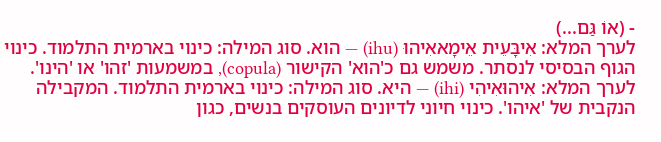- (אוֹ גַּם...)
לערך המלא: אִיבָּעֵית אֵימָאאִיהוּ (ihu) — הוא. סוג המילה: כינוי בארמית התלמוד. כינוי הגוף הבסיסי לנסתר. משמש גם כ'הוא' הקישור (copula), במשמעות 'זהו' או 'הינו'.
לערך המלא: אִיהוּאִיהִי (ihi) — היא. סוג המילה: כינוי בארמית התלמוד. המקבילה הנקבית של 'איהו'. כינוי חיוני לדיונים העוסקים בנשים, כגון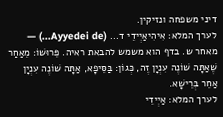דיני משפחה ונזיקין.
לערך המלא: אִיהִיאַיְידֵי ד... (Ayyedei de...) — מאחר ש. בדף הוא משמש להבאת ראיה. פֵּרוּשׁוֹ: מֵאַחַר שֶׁאַתָּה שׁוֹנֶה עִנְיָן זֶה, כְּגוֹן: בַּסֵּיפָא, אַתָּה שׁוֹנֶה עִנְיָן אַחֵר בְּרֵישָׁא.
לערך המלא: אַיְידֵי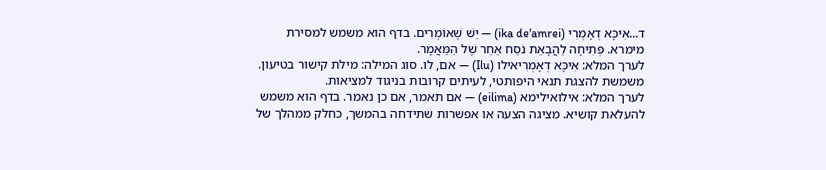ד...אִיכָּא דְאָמְרִי (ika de'amrei) — יֵשׁ שֶׁאוֹמְרִים. בדף הוא משמש למסירת מימרא. פְּתִיחָה לַהֲבָאֵת נֹסַח אַחֵר שֶׁל הַמַּאֲמָר.
לערך המלא: אִיכָּא דְאָמְרִיאילו (Ilu) — אם, לו. סוג המילה: מילת קישור בטיעון. משמשת להצגת תנאי היפותטי, לעיתים קרובות בניגוד למציאות.
לערך המלא: אילואילימא (eilima) — אם תאמר, אם כן נאמר. בדף הוא משמש להעלאת קושיא. מציגה הצעה או אפשרות שתידחה בהמשך, כחלק ממהלך של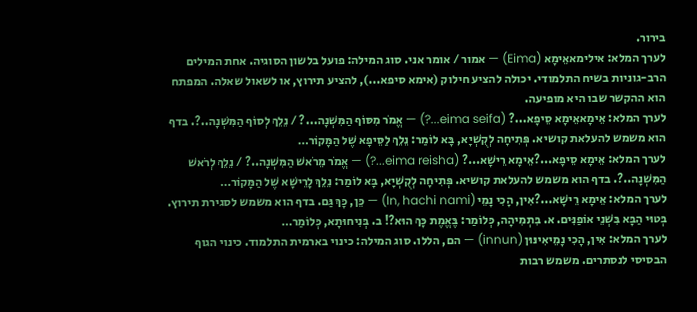בירור.
לערך המלא: אילימאאֵימָא (Eima) — אמור / אומר אני. סוג המילה: פועל בלשון הסוגיה. אחת המילים הרב-גוניות בשיח התלמודי. יכולה להציע חילוק (אימא סיפא...), להציע תירוץ, או לשאול שאלה. המפתח הוא ההקשר שבו היא מופיעה.
לערך המלא: אֵימָאאֵימָא סֵיפָא...? (eima seifa...?) — אֱמֹר מִסּוֹף הַמִּשְׁנָה...? / נֵלֵךְ לְסוֹף הַמִּשְׁנָה..?. בדף הוא משמש להעלאת קושיא. פְּתִיחָה לְקֻשְׁיָא, בָּא לוֹמַר: נֵלֵךְ לַסֵּיפָא שֶׁל הַמָּקוֹר…
לערך המלא: אֵימָא סֵיפָא...?אֵימָא רֵישָׁא...? (eima reisha...?) — אֱמֹר מֵרֹאשׁ הַמִּשְׁנָה..? / נֵלֵךְ לְרֹאשׁ הַמִּשְׁנָה..?. בדף הוא משמש להעלאת קושיא. פְּתִיחָה לְקֻשְׁיָא, בָּא לוֹמַר: נֵלֵךְ לָרֵישָׁא שֶׁל הַמָּקוֹר…
לערך המלא: אֵימָא רֵישָׁא...?אִין, הָכִי נָמֵי (In, hachi nami) — כֵּן, כָּךְ גַּם. בדף הוא משמש לסגירת תירוץ. בְּטוּי הַבָּא בִּשְׁנֵי אוֹפַנִּים. א. בִּתְמִיהָה, כְּלוֹמַר: בֶּאֱמֶת כָּךְ הוּא?! ב. בְּנִיחוּתָא, כְּלוֹמַר…
לערך המלא: אִין, הָכִי נָמֵיאִינּוּן (innun) — הם, הללו. סוג המילה: כינוי בארמית התלמוד. כינוי הגוף הבסיסי לנסתרים. משמש רבות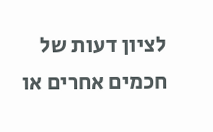לציון דעות של חכמים אחרים או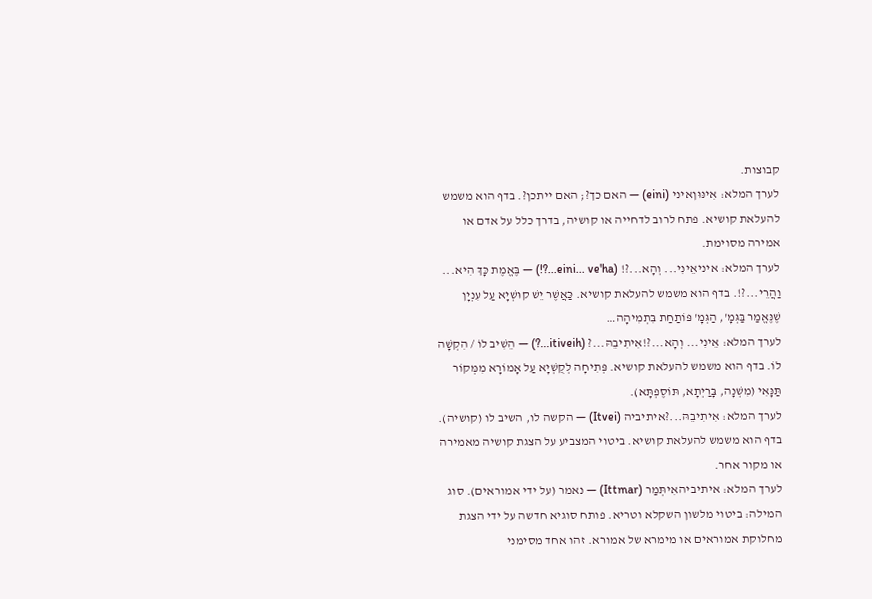קבוצות.
לערך המלא: אִינּוּןאיני (eini) — האם כך?; האם ייתכן?. בדף הוא משמש להעלאת קושיא. פתח לרוב לדחייה או קושיה, בדרך כלל על אדם או אמירה מסוימת.
לערך המלא: איניאֵינִי... וְהָא...?! (eini... ve'ha...?!) — בֶּאֱמֶת כָּךְ הִיא... וַהֲרֵי...?!. בדף הוא משמש להעלאת קושיא. כַּאֲשֶׁר יֵשׁ קוּשְׁיָא עַל עִנְיָן שֶׁנֶּאֱמַר בַּגְּמָ', הַגְּמָ' פּוֹתַחַת בִּתְמִיהָה…
לערך המלא: אֵינִי... וְהָא...?!אִיתִיבֵהּ...? (itiveih...?) — הֵשִׁיב לוֹ / הִקְשָׁה לוֹ. בדף הוא משמש להעלאת קושיא. פְּתִיחָה לְקֻשְׁיָא עַל אָמוֹרָא מִמְּקוֹר תַּנָּאִי (מִשְׁנָה, בָּרַיְתָא, תּוֹסֶפְתָּא).
לערך המלא: אִיתִיבֵהּ...?איתיביה (Itvei) — הקשה לו, השיב לו (קושיה). בדף הוא משמש להעלאת קושיא. ביטוי המצביע על הצגת קושיה מאמירה או מקור אחר.
לערך המלא: איתיביהאִיתְּמַר (Ittmar) — נאמר (על ידי אמוראים). סוג המילה: ביטוי מלשון השקלא וטריא. פותח סוגיא חדשה על ידי הצגת מחלוקת אמוראים או מימרא של אמורא. זהו אחד מסימני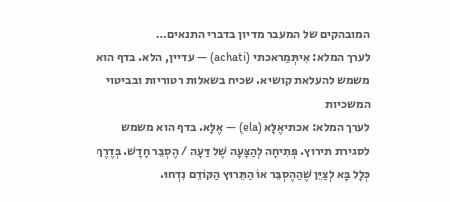המובהקים של המעבר מדיון בדברי התנאים…
לערך המלא: אִיתְּמַראכתי (achati) — עדיין, הלא. בדף הוא משמש להעלאת קושיא. שכיח בשאלות רטוריות ובביטוי המשכיות
לערך המלא: אכתיאֶלָּא (ela) — אֶלָּא. בדף הוא משמש לסגירת תירוץ. פְּתִיחָה לְהַצָּעָה שֶׁל דַּעָה / הֶסְבֵּר חָדָשׁ. בְּדֶרֶךְ כְּלָל בָּא לְצַיֵּן שֶׁהַהֶסְבֵּר אוֹ הַתֵּרוּץ הַקּוֹדֵם נִדְחוּ.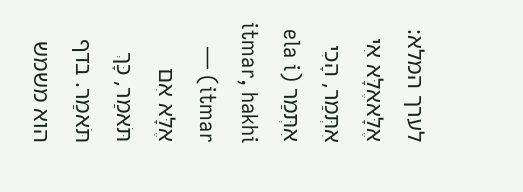לערך המלא: אֶלָּאאֶלָּא אִי אִתְּמַר, הָכִי אִתְּמַר (ela i itmar, hakhi itmar) — אֶלָּא אִם תֹּאמַר, כָּךְ תֹּאמַר. בדף הוא משמש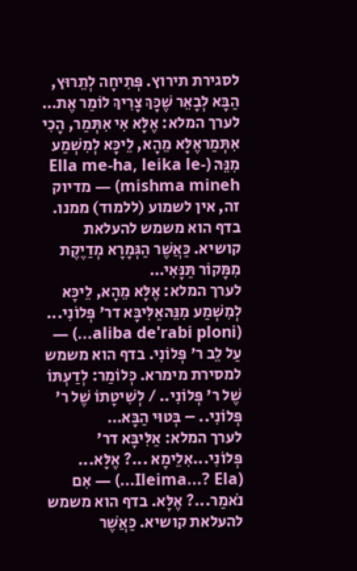לסגירת תירוץ. פְּתִיחָה לְתֵרוּץ, הַבָּא לְבָאֵר שֶׁכָּךְ צָרִיךְ לוֹמַר אֶת…
לערך המלא: אֶלָּא אִי אִתְּמַר, הָכִי אִתְּמַראֶלָּא מֵהָא, לֵיכָּא לְמִשְׁמַע מִנֵּהּ (Ella me-ha, leika le-mishma mineh) — מדיוק זה, אין לשמוע (ללמוד) ממנו. בדף הוא משמש להעלאת קושיא. כַּאֲשֶׁר הַגְּמָרָא מְדַיֶקֶת מִמָּקוֹר תַּנָּאִי…
לערך המלא: אֶלָּא מֵהָא, לֵיכָּא לְמִשְׁמַע מִנֵּהּאַלִּיבָּא דר' פְּלוֹנִי... (aliba de'rabi ploni...) — עַל לֵב ר' פְּלוֹנִי. בדף הוא משמש למסירת מימרא. כְּלוֹמַר: לְדַעְתּוֹ שֶׁל ר' פְּלוֹנִי.. / לְשִׁיטָתוֹ שֶׁל ר' פְּלוֹנִי.. – בְּטוּי הַבָּא…
לערך המלא: אַלִּיבָּא דר' פְּלוֹנִי...אִלֵימָא ...? אֶלָּא... (Ileima...? Ela...) — אִם נֹאמַר...? אֶלָּא. בדף הוא משמש להעלאת קושיא. כַּאֲשֶׁר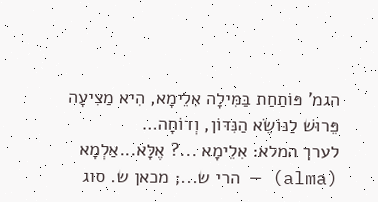הגמ' פּוֹתַחַת בַּמִּילָה אִלֵימָא, הִיא מַצִיעָה פֵּרוּשׁ לַנּוֹשֵׂא הַנִּדּוֹן, וְדוֹחָה…
לערך המלא: אִלֵימָא ...? אֶלָּא...אַלְמָא (alma) — הרי ש...; מכאן ש. סוג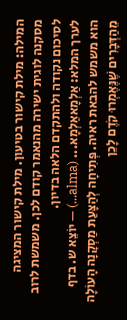המילה: מילת קישור בטיעון. מילת קישור המציגה מסקנה לוגית ישירה מהנאמר קודם לכן. משמשת לרוב לסיכום נקודה ולהתקדם הלאה בדיון.
לערך המלא: אַלְמָאאַלְמָא... (alma...) — יוֹצֵא ש. בדף הוא משמש להבאת ראיה. פְּתִיחָה לְהַצָּעַת מַסְקָנָה הָעוֹלָה מֵהַדְּבָרִים שֶׁנֶּאֶמְרוּ קֹדֶם לָכֵן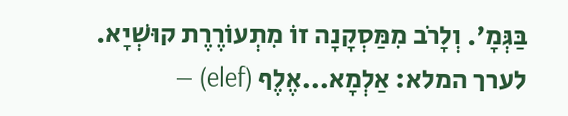בַּגְּמָ'. וְלָרֹב מִמַּסְקָנָה זוֹ מִתְעוֹרֶרֶת קוּשְׁיָא.
לערך המלא: אַלְמָא...אֶלֶף (elef) —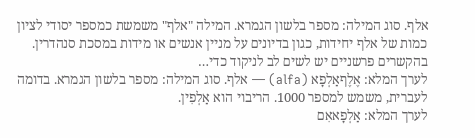אלף. סוג המילה: מספר בלשון הגמרא. המילה "אלף" משמשת כמספר יסודי לציון כמות של אלף יחידות, כגון בדיונים על מניין אנשים או מידות במסכת סנהדרין. בהקשרים פרשניים יש לשים לב לניקוד כדי…
לערך המלא: אֶלֶףאַלְפָא (alfa) — אלף. סוג המילה: מספר בלשון הגמרא. בדומה לעברית, משמש למספר 1000. הריבוי הוא אַלְפִין.
לערך המלא: אַלְפָאאִם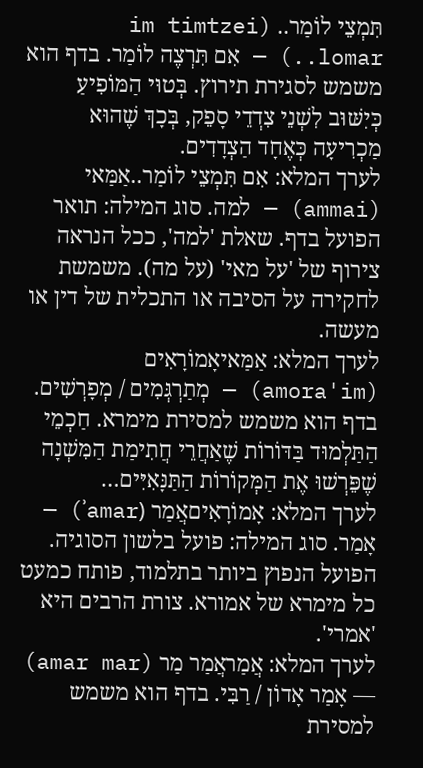תִּמְצֵי לוֹמַר.. (im timtzei lomar..) — אִם תִּרְצֶה לוֹמַר. בדף הוא משמש לסגירת תירוץ. בְּטוּי הַמּוֹפִיעַ כְּיִשּׁוּב לִשְׁנֵי צִדְדֵי סָפֵק, בְּכָךְ שֶׁהוּא מַכְרִיעָה כְּאֶחָד הַצְדָדִים.
לערך המלא: אִם תִּמְצֵי לוֹמַר..אַמַּאי (ammai) — למה. סוג המילה: תואר הפועל בדף. שאלת 'למה', ככל הנראה צירוף של 'על מאי' (על מה). משמשת לחקירה על הסיבה או התכלית של דין או מעשה.
לערך המלא: אַמַּאיאָמוֹרָאִים (amora'im) — מְתַרְגְּמִים / מְפָרְשִׁים. בדף הוא משמש למסירת מימרא. חַכְמֵי הַתַּלְמוּד בַּדּוֹרוֹת שֶׁאַחֲרֵי חֲתִימַת הַמִּשְׁנָה שֶׁפֵּרְשׁוּ אֶת הַמְּקוֹרוֹת הַתַּנָּאִיִּים…
לערך המלא: אָמוֹרָאִיםאֲמַר (ʾamar) — אָמַר. סוג המילה: פועל בלשון הסוגיה. הפועל הנפוץ ביותר בתלמוד, פותח כמעט כל מימרא של אמורא. צורת הרבים היא 'אמרי'.
לערך המלא: אֲמַראֲמַר מַר (amar mar) — אָמַר אָדוֹן / רַבִּי. בדף הוא משמש למסירת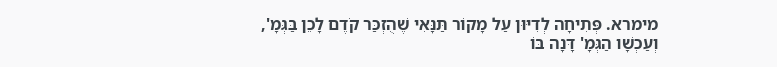מימרא. פְּתִיחָה לְדִיּוּן עַל מָקוֹר תַּנָּאִי שֶׁהֻזְכַּר קֹדֶם לָכֵן בַּגְּמָ', וְעַכְשָׁו הַגְּמָ' דָּנָה בּוֹ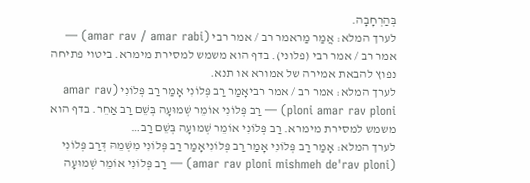בְּהַרְחָבָה.
לערך המלא: אֲמַר מַראמר רב / אמר רבי (amar rav / amar rabi) — אמר רב / אמר רבי (פלוני). בדף הוא משמש למסירת מימרא. ביטוי פתיחה נפוץ להבאת אמירה של אמורא או תנא.
לערך המלא: אמר רב / אמר רביאָמַר רַב פְּלוֹנִי אָמַר רַב פְּלוֹנִי (amar rav ploni amar rav ploni) — רַב פְּלוֹנִי אוֹמֵר שְׁמוּעָה בְּשֵׁם רַב אַחֵר. בדף הוא משמש למסירת מימרא. רַב פְּלוֹנִי אוֹמֵר שְׁמוּעָה בְּשֵׁם רַב…
לערך המלא: אָמַר רַב פְּלוֹנִי אָמַר רַב פְּלוֹנִיאָמַר רַב פְּלוֹנִי מִשְּׁמֵהּ דְּרַב פְּלוֹנִי (amar rav ploni mishmeh de'rav ploni) — רַב פְּלוֹנִי אוֹמֵר שְׁמוּעָה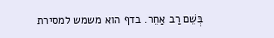בְּשֵׁם רַב אַחֵר. בדף הוא משמש למסירת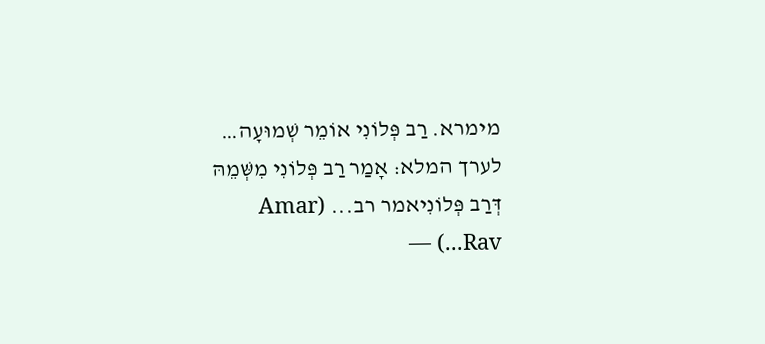מימרא. רַב פְּלוֹנִי אוֹמֵר שְׁמוּעָה…
לערך המלא: אָמַר רַב פְּלוֹנִי מִשְּׁמֵהּ דְּרַב פְּלוֹנִיאמר רב... (Amar Rav...) —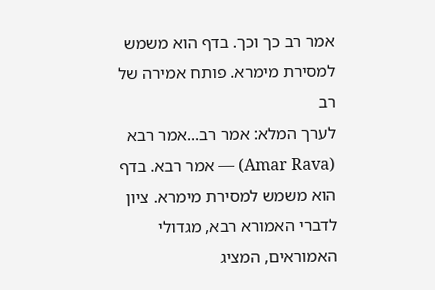אמר רב כך וכך. בדף הוא משמש למסירת מימרא. פותח אמירה של רב
לערך המלא: אמר רב...אמר רבא (Amar Rava) — אמר רבא. בדף הוא משמש למסירת מימרא. ציון לדברי האמורא רבא, מגדולי האמוראים, המציג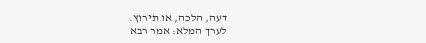דעה, הלכה, או תירוץ.
לערך המלא: אמר רבא